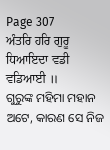Page 307
ਅੰਤਰਿ ਹਰਿ ਗੁਰੂ ਧਿਆਇਦਾ ਵਡੀ ਵਡਿਆਈ ॥
ଗୁରୁଙ୍କ ମହିମା ମହାନ ଅଟେ, କାରଣ ସେ ନିଜ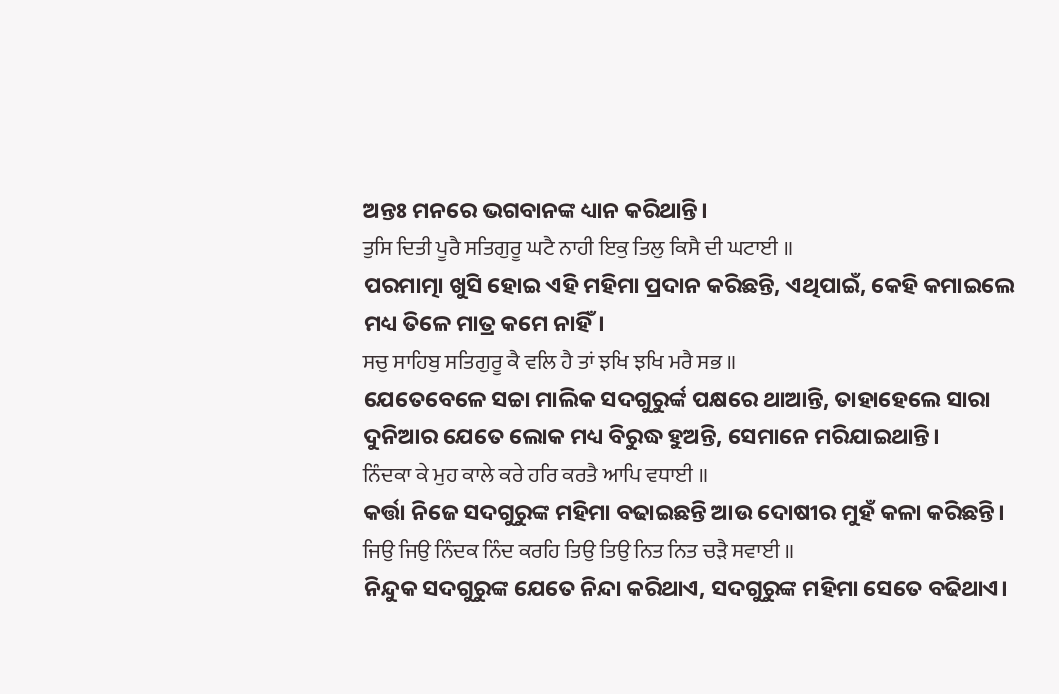ଅନ୍ତଃ ମନରେ ଭଗବାନଙ୍କ ଧ୍ୟାନ କରିଥାନ୍ତି।
ਤੁਸਿ ਦਿਤੀ ਪੂਰੈ ਸਤਿਗੁਰੂ ਘਟੈ ਨਾਹੀ ਇਕੁ ਤਿਲੁ ਕਿਸੈ ਦੀ ਘਟਾਈ ॥
ପରମାତ୍ମା ଖୁସି ହୋଇ ଏହି ମହିମା ପ୍ରଦାନ କରିଛନ୍ତି, ଏଥିପାଇଁ, କେହି କମାଇଲେ ମଧ୍ୟ ତିଳେ ମାତ୍ର କମେ ନାହିଁ।
ਸਚੁ ਸਾਹਿਬੁ ਸਤਿਗੁਰੂ ਕੈ ਵਲਿ ਹੈ ਤਾਂ ਝਖਿ ਝਖਿ ਮਰੈ ਸਭ ॥
ଯେତେବେଳେ ସଚ୍ଚା ମାଲିକ ସଦଗୁରୁର୍ଙ୍କ ପକ୍ଷରେ ଥାଆନ୍ତି, ତାହାହେଲେ ସାରା ଦୁନିଆର ଯେତେ ଲୋକ ମଧ୍ୟ ବିରୁଦ୍ଧ ହୁଅନ୍ତି, ସେମାନେ ମରିଯାଇଥାନ୍ତି।
ਨਿੰਦਕਾ ਕੇ ਮੁਹ ਕਾਲੇ ਕਰੇ ਹਰਿ ਕਰਤੈ ਆਪਿ ਵਧਾਈ ॥
କର୍ତ୍ତା ନିଜେ ସଦଗୁରୁଙ୍କ ମହିମା ବଢାଇଛନ୍ତି ଆଉ ଦୋଷୀର ମୁହଁ କଳା କରିଛନ୍ତି।
ਜਿਉ ਜਿਉ ਨਿੰਦਕ ਨਿੰਦ ਕਰਹਿ ਤਿਉ ਤਿਉ ਨਿਤ ਨਿਤ ਚੜੈ ਸਵਾਈ ॥
ନିନ୍ଦୁକ ସଦଗୁରୁଙ୍କ ଯେତେ ନିନ୍ଦା କରିଥାଏ, ସଦଗୁରୁଙ୍କ ମହିମା ସେତେ ବଢିଥାଏ।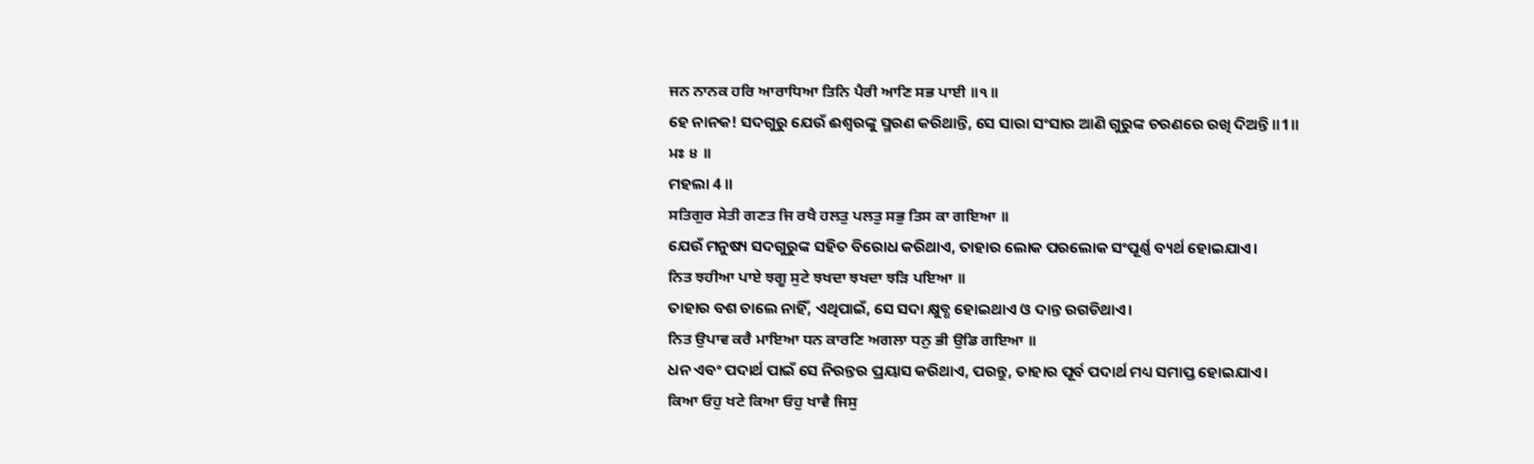ਜਨ ਨਾਨਕ ਹਰਿ ਆਰਾਧਿਆ ਤਿਨਿ ਪੈਰੀ ਆਣਿ ਸਭ ਪਾਈ ॥੧॥
ହେ ନାନକ! ସଦଗୁରୁ ଯେଉଁ ଈଶ୍ଵରଙ୍କୁ ସ୍ମରଣ କରିଥାନ୍ତି, ସେ ସାରା ସଂସାର ଆଣି ଗୁରୁଙ୍କ ଚରଣରେ ରଖି ଦିଅନ୍ତି ॥1॥
ਮਃ ੪ ॥
ମହଲା 4 ॥
ਸਤਿਗੁਰ ਸੇਤੀ ਗਣਤ ਜਿ ਰਖੈ ਹਲਤੁ ਪਲਤੁ ਸਭੁ ਤਿਸ ਕਾ ਗਇਆ ॥
ଯେଉଁ ମନୁଷ୍ୟ ସଦଗୁରୁଙ୍କ ସହିତ ବିରୋଧ କରିଥାଏ, ତାହାର ଲୋକ ପରଲୋକ ସଂପୂର୍ଣ୍ଣ ବ୍ୟର୍ଥ ହୋଇଯାଏ।
ਨਿਤ ਝਹੀਆ ਪਾਏ ਝਗੂ ਸੁਟੇ ਝਖਦਾ ਝਖਦਾ ਝੜਿ ਪਇਆ ॥
ତାହାର ବଶ ଚାଲେ ନାହିଁ, ଏଥିପାଇଁ, ସେ ସଦା କ୍ଷୁବ୍ଧ ହୋଇଥାଏ ଓ ଦାନ୍ତ ରଗଡିଥାଏ।
ਨਿਤ ਉਪਾਵ ਕਰੈ ਮਾਇਆ ਧਨ ਕਾਰਣਿ ਅਗਲਾ ਧਨੁ ਭੀ ਉਡਿ ਗਇਆ ॥
ଧନ ଏବଂ ପଦାର୍ଥ ପାଇଁ ସେ ନିରନ୍ତର ପ୍ରୟାସ କରିଥାଏ, ପରନ୍ତୁ, ତାହାର ପୂର୍ବ ପଦାର୍ଥ ମଧ୍ୟ ସମାପ୍ତ ହୋଇଯାଏ।
ਕਿਆ ਓਹੁ ਖਟੇ ਕਿਆ ਓਹੁ ਖਾਵੈ ਜਿਸੁ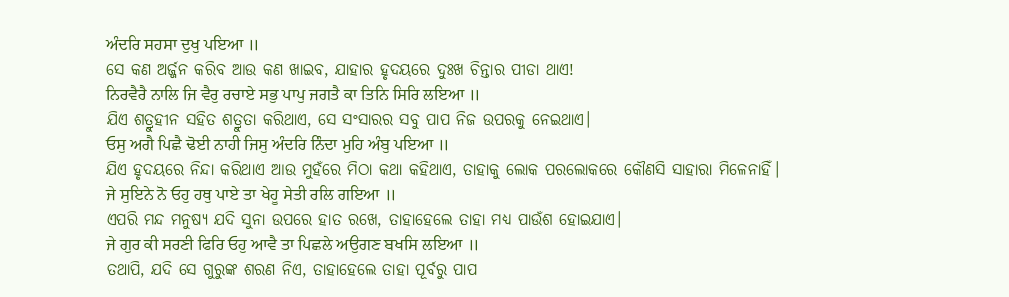ਅੰਦਰਿ ਸਹਸਾ ਦੁਖੁ ਪਇਆ ॥
ସେ କଣ ଅର୍ଜ୍ଜନ କରିବ ଆଉ କଣ ଖାଇବ, ଯାହାର ହୃଦୟରେ ଦୁଃଖ ଚିନ୍ତାର ପୀଡା ଥାଏ!
ਨਿਰਵੈਰੈ ਨਾਲਿ ਜਿ ਵੈਰੁ ਰਚਾਏ ਸਭੁ ਪਾਪੁ ਜਗਤੈ ਕਾ ਤਿਨਿ ਸਿਰਿ ਲਇਆ ॥
ଯିଏ ଶତ୍ରୁହୀନ ସହିତ ଶତ୍ରୁତା କରିଥାଏ, ସେ ସଂସାରର ସବୁ ପାପ ନିଜ ଉପରକୁ ନେଇଥାଏ।
ਓਸੁ ਅਗੈ ਪਿਛੈ ਢੋਈ ਨਾਹੀ ਜਿਸੁ ਅੰਦਰਿ ਨਿੰਦਾ ਮੁਹਿ ਅੰਬੁ ਪਇਆ ॥
ଯିଏ ହୃଦୟରେ ନିନ୍ଦା କରିଥାଏ ଆଉ ମୁହଁରେ ମିଠା କଥା କହିଥାଏ, ତାହାକୁ ଲୋକ ପରଲୋକରେ କୌଣସି ସାହାରା ମିଳେନାହିଁ।
ਜੇ ਸੁਇਨੇ ਨੋ ਓਹੁ ਹਥੁ ਪਾਏ ਤਾ ਖੇਹੂ ਸੇਤੀ ਰਲਿ ਗਇਆ ॥
ଏପରି ମନ୍ଦ ମନୁଷ୍ୟ ଯଦି ସୁନା ଉପରେ ହାତ ରଖେ, ତାହାହେଲେ ତାହା ମଧ୍ୟ ପାଉଁଶ ହୋଇଯାଏ।
ਜੇ ਗੁਰ ਕੀ ਸਰਣੀ ਫਿਰਿ ਓਹੁ ਆਵੈ ਤਾ ਪਿਛਲੇ ਅਉਗਣ ਬਖਸਿ ਲਇਆ ॥
ତଥାପି, ଯଦି ସେ ଗୁରୁଙ୍କ ଶରଣ ନିଏ, ତାହାହେଲେ ତାହା ପୂର୍ବରୁ ପାପ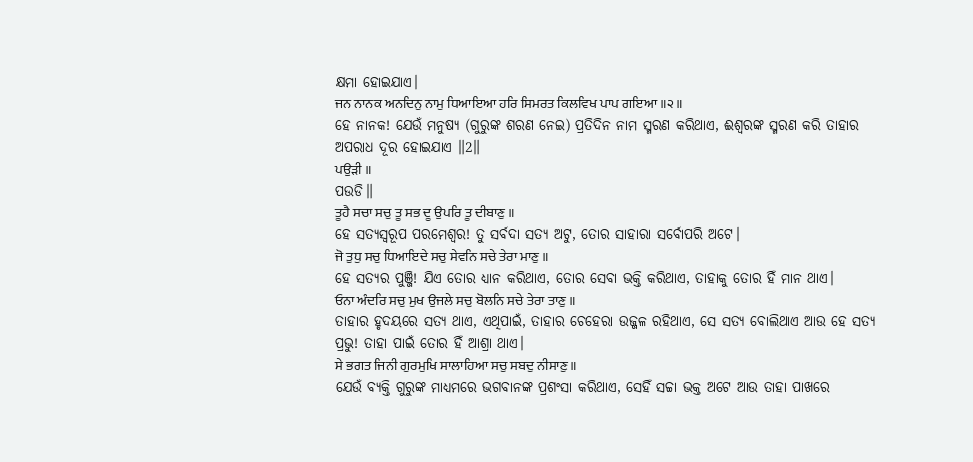କ୍ଷମା ହୋଇଯାଏ।
ਜਨ ਨਾਨਕ ਅਨਦਿਨੁ ਨਾਮੁ ਧਿਆਇਆ ਹਰਿ ਸਿਮਰਤ ਕਿਲਵਿਖ ਪਾਪ ਗਇਆ ॥੨॥
ହେ ନାନକ! ଯେଉଁ ମନୁଷ୍ୟ (ଗୁରୁଙ୍କ ଶରଣ ନେଇ) ପ୍ରତିଦିନ ନାମ ସ୍ମରଣ କରିଥାଏ, ଈଶ୍ଵରଙ୍କ ସ୍ମରଣ କରି ତାହାର ଅପରାଧ ଦୂର ହୋଇଯାଏ ॥2॥
ਪਉੜੀ ॥
ପଉଡି॥
ਤੂਹੈ ਸਚਾ ਸਚੁ ਤੂ ਸਭ ਦੂ ਉਪਰਿ ਤੂ ਦੀਬਾਣੁ ॥
ହେ ସତ୍ୟସ୍ଵରୂପ ପରମେଶ୍ଵର! ତୁ ସର୍ବଦା ସତ୍ୟ ଅଟୁ, ତୋର ସାହାରା ସର୍ବୋପରି ଅଟେ।
ਜੋ ਤੁਧੁ ਸਚੁ ਧਿਆਇਦੇ ਸਚੁ ਸੇਵਨਿ ਸਚੇ ਤੇਰਾ ਮਾਣੁ ॥
ହେ ସତ୍ୟର ପୁଞ୍ଜି! ଯିଏ ତୋର ଧ୍ୟାନ କରିଥାଏ, ତୋର ସେବା ଭକ୍ତି କରିଥାଏ, ତାହାକୁ ତୋର ହିଁ ମାନ ଥାଏ।
ਓਨਾ ਅੰਦਰਿ ਸਚੁ ਮੁਖ ਉਜਲੇ ਸਚੁ ਬੋਲਨਿ ਸਚੇ ਤੇਰਾ ਤਾਣੁ ॥
ତାହାର ହୃଦୟରେ ସତ୍ୟ ଥାଏ, ଏଥିପାଇଁ, ତାହାର ଚେହେରା ଉଜ୍ଜଳ ରହିଥାଏ, ସେ ସତ୍ୟ ବୋଲିଥାଏ ଆଉ ହେ ସତ୍ୟ ପ୍ରଭୁ! ତାହା ପାଇଁ ତୋର ହିଁ ଆଶ୍ରା ଥାଏ।
ਸੇ ਭਗਤ ਜਿਨੀ ਗੁਰਮੁਖਿ ਸਾਲਾਹਿਆ ਸਚੁ ਸਬਦੁ ਨੀਸਾਣੁ ॥
ଯେଉଁ ବ୍ୟକ୍ତି ଗୁରୁଙ୍କ ମାଧ୍ୟମରେ ଭଗବାନଙ୍କ ପ୍ରଶଂସା କରିଥାଏ, ସେହିଁ ସଚ୍ଚା ଭକ୍ତ ଅଟେ ଆଉ ତାହା ପାଖରେ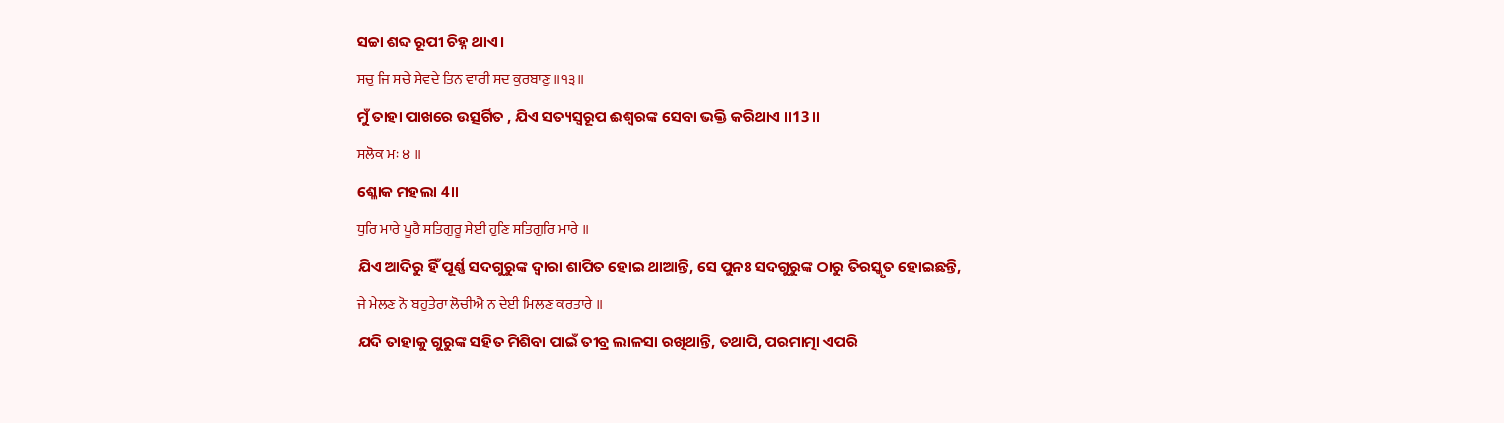ସଚ୍ଚା ଶବ୍ଦ ରୂପୀ ଚିହ୍ନ ଥାଏ।
ਸਚੁ ਜਿ ਸਚੇ ਸੇਵਦੇ ਤਿਨ ਵਾਰੀ ਸਦ ਕੁਰਬਾਣੁ ॥੧੩॥
ମୁଁ ତାହା ପାଖରେ ଉତ୍ସର୍ଗିତ , ଯିଏ ସତ୍ୟସ୍ଵରୂପ ଈଶ୍ଵରଙ୍କ ସେବା ଭକ୍ତି କରିଥାଏ ॥13॥
ਸਲੋਕ ਮਃ ੪ ॥
ଶ୍ଳୋକ ମହଲା 4॥
ਧੁਰਿ ਮਾਰੇ ਪੂਰੈ ਸਤਿਗੁਰੂ ਸੇਈ ਹੁਣਿ ਸਤਿਗੁਰਿ ਮਾਰੇ ॥
ଯିଏ ଆଦିରୁ ହିଁ ପୂର୍ଣ୍ଣ ସଦଗୁରୁଙ୍କ ଦ୍ଵାରା ଶାପିତ ହୋଇ ଥାଆନ୍ତି, ସେ ପୁନଃ ସଦଗୁରୁଙ୍କ ଠାରୁ ତିରସ୍କୃତ ହୋଇଛନ୍ତି,
ਜੇ ਮੇਲਣ ਨੋ ਬਹੁਤੇਰਾ ਲੋਚੀਐ ਨ ਦੇਈ ਮਿਲਣ ਕਰਤਾਰੇ ॥
ଯଦି ତାହାକୁ ଗୁରୁଙ୍କ ସହିତ ମିଶିବା ପାଇଁ ତୀବ୍ର ଲାଳସା ରଖିଥାନ୍ତି, ତଥାପି, ପରମାତ୍ମା ଏପରି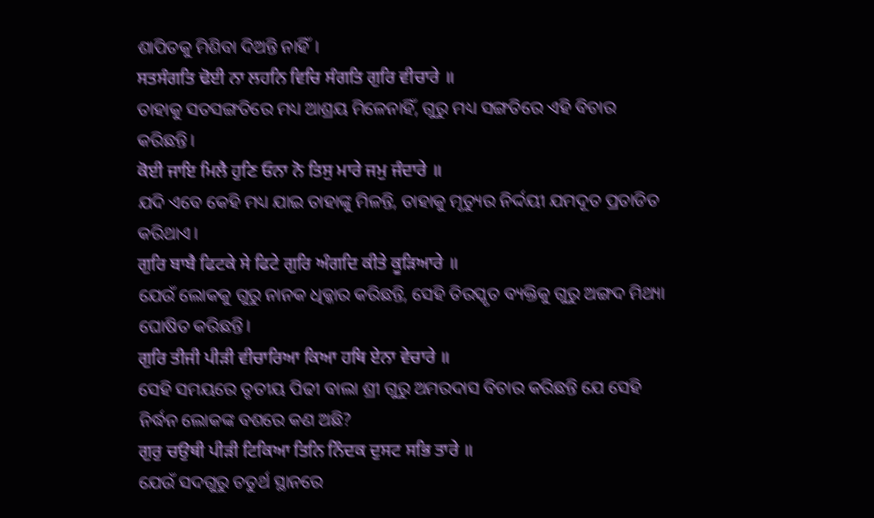ଶାପିତକୁ ମିଶିବା ଦିଅନ୍ତି ନାହିଁ।
ਸਤਸੰਗਤਿ ਢੋਈ ਨਾ ਲਹਨਿ ਵਿਚਿ ਸੰਗਤਿ ਗੁਰਿ ਵੀਚਾਰੇ ॥
ତାହାକୁ ସତସଙ୍ଗତିରେ ମଧ୍ୟ ଆଶ୍ରୟ ମିଳେନାହିଁ, ଗୁରୁ ମଧ୍ୟ ସଙ୍ଗତିରେ ଏହି ବିଚାର କରିଛନ୍ତି।
ਕੋਈ ਜਾਇ ਮਿਲੈ ਹੁਣਿ ਓਨਾ ਨੋ ਤਿਸੁ ਮਾਰੇ ਜਮੁ ਜੰਦਾਰੇ ॥
ଯଦି ଏବେ କେହି ମଧ୍ୟ ଯାଇ ତାହାଙ୍କୁ ମିଳନ୍ତି, ତାହାକୁ ମୃତ୍ୟୁର ନିର୍ଦ୍ଦୟୀ ଯମଦୂତ ପ୍ରତାଡିତ କରିଥାଏ।
ਗੁਰਿ ਬਾਬੈ ਫਿਟਕੇ ਸੇ ਫਿਟੇ ਗੁਰਿ ਅੰਗਦਿ ਕੀਤੇ ਕੂੜਿਆਰੇ ॥
ଯେଉଁ ଲୋକକୁ ଗୁରୁ ନାନକ ଧିକ୍କାର କରିଛନ୍ତି, ସେହି ତିରସ୍କୃତ ବ୍ୟକ୍ତିକୁ ଗୁରୁ ଅଙ୍ଗଦ ମିଥ୍ୟା ଘୋଷିତ କରିଛନ୍ତି।
ਗੁਰਿ ਤੀਜੀ ਪੀੜੀ ਵੀਚਾਰਿਆ ਕਿਆ ਹਥਿ ਏਨਾ ਵੇਚਾਰੇ ॥
ସେହି ସମୟରେ ତୃତୀୟ ପିଢୀ ବାଲା ଶ୍ରୀ ଗୁରୁ ଅମରଦାସ ବିଚାର କରିଛନ୍ତି ଯେ ସେହି ନିର୍ଦ୍ଧନ ଲୋକଙ୍କ ବଶରେ କଣ ଅଛି?
ਗੁਰੁ ਚਉਥੀ ਪੀੜੀ ਟਿਕਿਆ ਤਿਨਿ ਨਿੰਦਕ ਦੁਸਟ ਸਭਿ ਤਾਰੇ ॥
ଯେଉଁ ସଦଗୁରୁ ଚତୁର୍ଥ ସ୍ଥାନରେ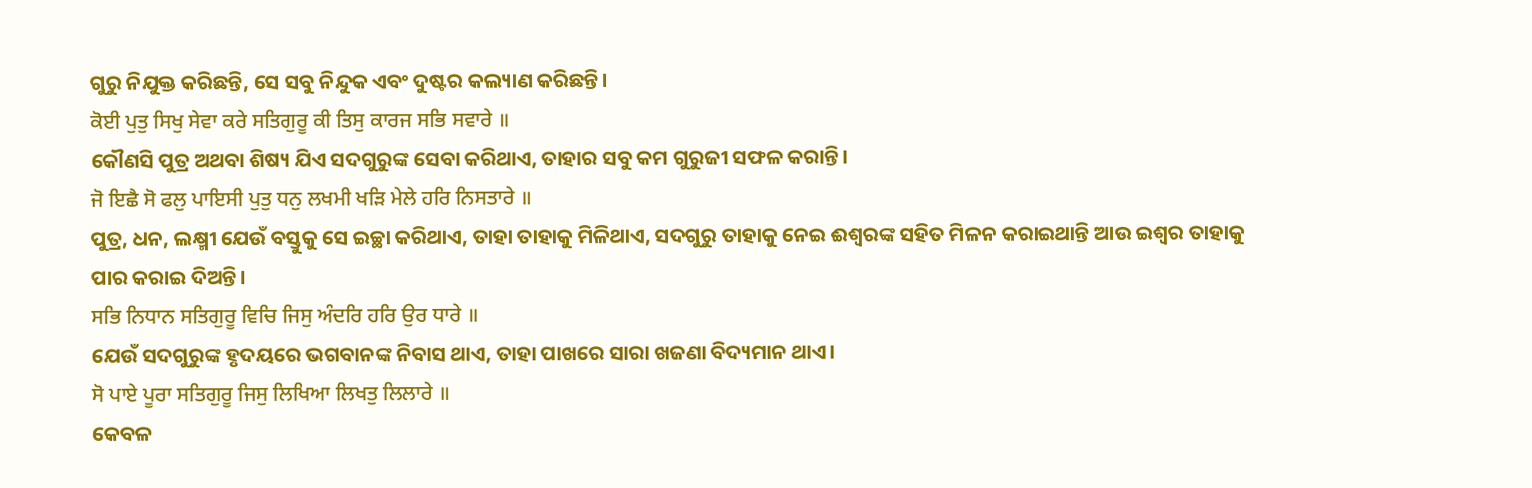ଗୁରୁ ନିଯୁକ୍ତ କରିଛନ୍ତି, ସେ ସବୁ ନିନ୍ଦୁକ ଏବଂ ଦୁଷ୍ଟର କଲ୍ୟାଣ କରିଛନ୍ତି।
ਕੋਈ ਪੁਤੁ ਸਿਖੁ ਸੇਵਾ ਕਰੇ ਸਤਿਗੁਰੂ ਕੀ ਤਿਸੁ ਕਾਰਜ ਸਭਿ ਸਵਾਰੇ ॥
କୌଣସି ପୁତ୍ର ଅଥବା ଶିଷ୍ୟ ଯିଏ ସଦଗୁରୁଙ୍କ ସେବା କରିଥାଏ, ତାହାର ସବୁ କମ ଗୁରୁଜୀ ସଫଳ କରାନ୍ତି।
ਜੋ ਇਛੈ ਸੋ ਫਲੁ ਪਾਇਸੀ ਪੁਤੁ ਧਨੁ ਲਖਮੀ ਖੜਿ ਮੇਲੇ ਹਰਿ ਨਿਸਤਾਰੇ ॥
ପୁତ୍ର, ଧନ, ଲକ୍ଷ୍ମୀ ଯେଉଁ ବସ୍ତୁକୁ ସେ ଇଚ୍ଛା କରିଥାଏ, ତାହା ତାହାକୁ ମିଳିଥାଏ, ସଦଗୁରୁ ତାହାକୁ ନେଇ ଈଶ୍ଵରଙ୍କ ସହିତ ମିଳନ କରାଇଥାନ୍ତି ଆଉ ଇଶ୍ଵର ତାହାକୁ ପାର କରାଇ ଦିଅନ୍ତି।
ਸਭਿ ਨਿਧਾਨ ਸਤਿਗੁਰੂ ਵਿਚਿ ਜਿਸੁ ਅੰਦਰਿ ਹਰਿ ਉਰ ਧਾਰੇ ॥
ଯେଉଁ ସଦଗୁରୁଙ୍କ ହୃଦୟରେ ଭଗବାନଙ୍କ ନିବାସ ଥାଏ, ତାହା ପାଖରେ ସାରା ଖଜଣା ବିଦ୍ୟମାନ ଥାଏ।
ਸੋ ਪਾਏ ਪੂਰਾ ਸਤਿਗੁਰੂ ਜਿਸੁ ਲਿਖਿਆ ਲਿਖਤੁ ਲਿਲਾਰੇ ॥
କେବଳ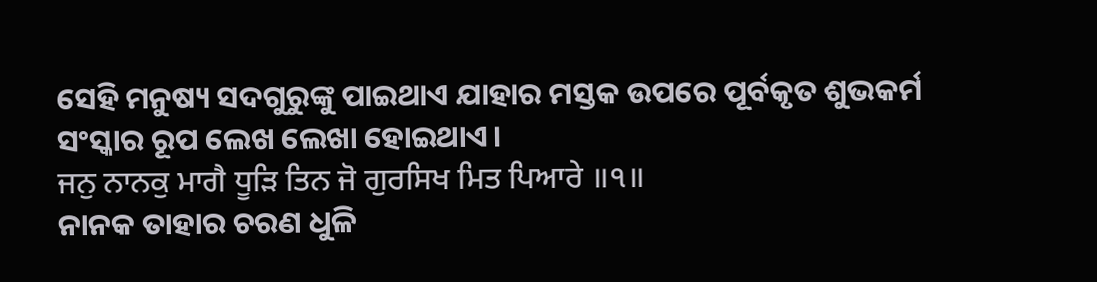ସେହି ମନୁଷ୍ୟ ସଦଗୁରୁଙ୍କୁ ପାଇଥାଏ ଯାହାର ମସ୍ତକ ଉପରେ ପୂର୍ବକୃତ ଶୁଭକର୍ମ ସଂସ୍କାର ରୂପ ଲେଖ ଲେଖା ହୋଇଥାଏ।
ਜਨੁ ਨਾਨਕੁ ਮਾਗੈ ਧੂੜਿ ਤਿਨ ਜੋ ਗੁਰਸਿਖ ਮਿਤ ਪਿਆਰੇ ॥੧॥
ନାନକ ତାହାର ଚରଣ ଧୁଳି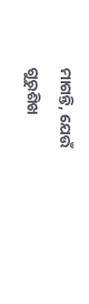ମାଗନ୍ତି, ଯେଉଁ ଗୁରୁଶିଖ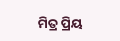ମିତ୍ର ପ୍ରିୟ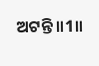ଅଟନ୍ତି॥1॥